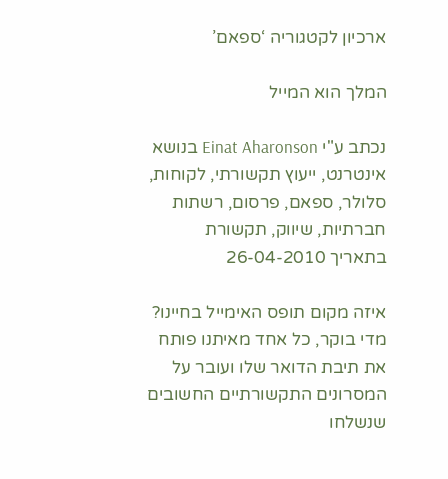ארכיון לקטגוריה ‘ספאם’

המלך הוא המייל

נכתב ע"י Einat Aharonson בנושא אינטרנט, ייעוץ תקשורתי, לקוחות, סלולר, ספאם, פרסום, רשתות חברתיות, שיווק, תקשורת בתאריך 26-04-2010

איזה מקום תופס האימייל בחיינו? מדי בוקר, כל אחד מאיתנו פותח את תיבת הדואר שלו ועובר על המסרונים התקשורתיים החשובים שנשלחו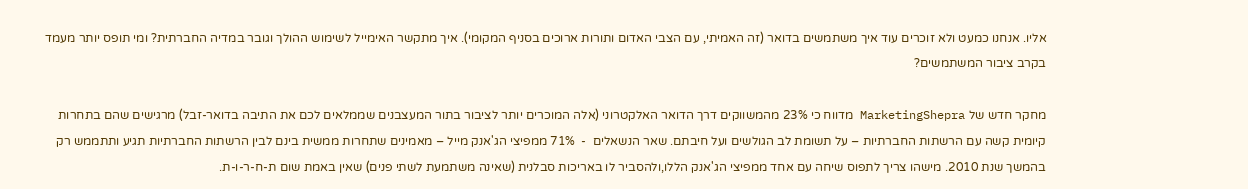אליו. אנחנו כמעט ולא זוכרים עוד איך משתמשים בדואר (זה האמיתי, עם הצבי האדום ותורות ארוכים בסניף המקומי). איך מתקשר האימייל לשימוש ההולך וגובר במדיה החברתית? ומי תופס יותר מעמד בקרב ציבור המשתמשים?

מחקר חדש של MarketingShepra מדווח כי 23% מהמשווקים דרך הדואר האלקטרוני (אלה המוכרים יותר לציבור בתור המעצבנים שממלאים לכם את התיבה בדואר-זבל) מרגישים שהם בתחרות קיומית קשה עם הרשתות החברתיות – על תשומת לב הגולשים ועל חיבתם. שאר הנשאלים  -  71% ממפיצי הג'אנק מייל – מאמינים שתחרות ממשית בינם לבין הרשתות החברתיות תגיע ותתממש רק בהמשך שנת 2010. מישהו צריך לתפוס שיחה עם אחד ממפיצי הג'אנק הללו,ולהסביר לו באריכות סבלנית (שאינה משתמעת לשתי פנים) שאין באמת שום ת-ח-ר-ו-ת.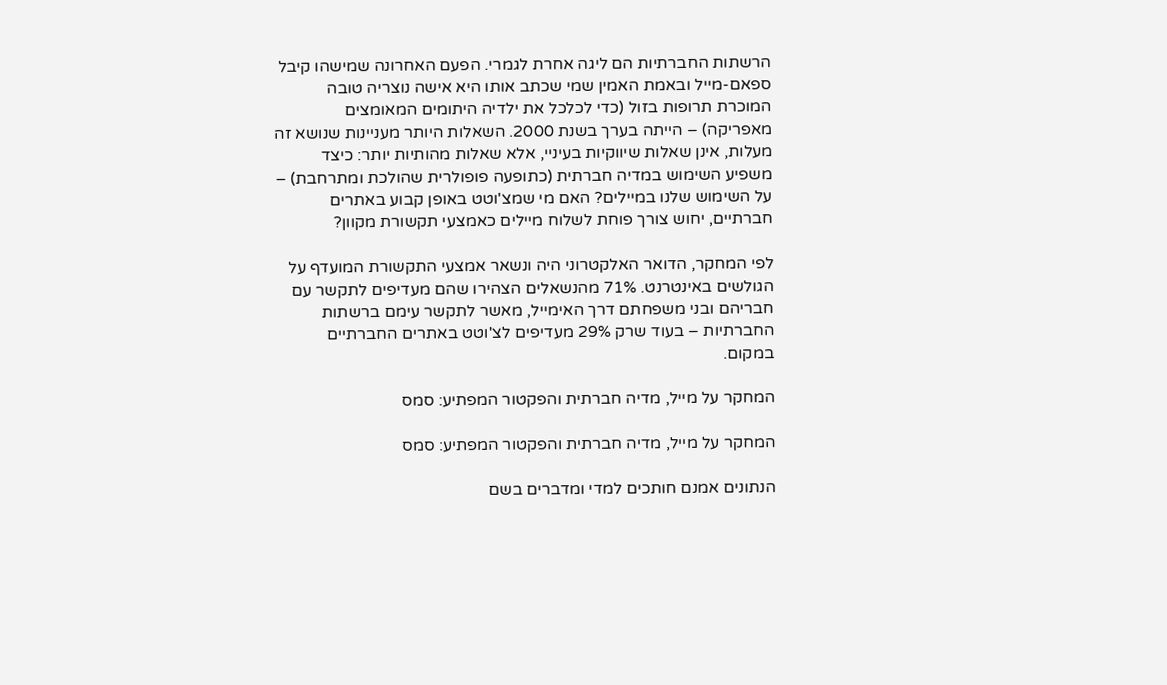הרשתות החברתיות הם ליגה אחרת לגמרי. הפעם האחרונה שמישהו קיבל ספאם-מייל ובאמת האמין שמי שכתב אותו היא אישה נוצריה טובה המוכרת תרופות בזול (כדי לכלכל את ילדיה היתומים המאומצים מאפריקה) – הייתה בערך בשנת 2000. השאלות היותר מעניינות שנושא זה מעלות, אינן שאלות שיווקיות בעיניי, אלא שאלות מהותיות יותר: כיצד משפיע השימוש במדיה חברתית (כתופעה פופולרית שהולכת ומתרחבת) – על השימוש שלנו במיילים? האם מי שמצ'וטט באופן קבוע באתרים חברתיים, יחוש צורך פוחת לשלוח מיילים כאמצעי תקשורת מקוון?

לפי המחקר, הדואר האלקטרוני היה ונשאר אמצעי התקשורת המועדף על הגולשים באינטרנט. 71% מהנשאלים הצהירו שהם מעדיפים לתקשר עם חבריהם ובני משפחתם דרך האימייל, מאשר לתקשר עימם ברשתות החברתיות – בעוד שרק 29% מעדיפים לצ'וטט באתרים החברתיים במקום.

המחקר על מייל, מדיה חברתית והפקטור המפתיע: סמס

המחקר על מייל, מדיה חברתית והפקטור המפתיע: סמס

הנתונים אמנם חותכים למדי ומדברים בשם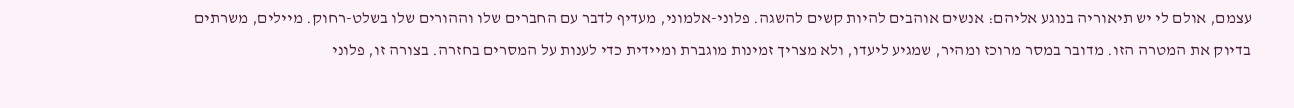עצמם, אולם לי יש תיאוריה בנוגע אליהם: אנשים אוהבים להיות קשים להשגה. פלוני-אלמוני, מעדיף לדבר עם החברים שלו וההורים שלו בשלט-רחוק. מיילים, משרתים בדיוק את המטרה הזו. מדובר במסר מרוכז ומהיר, שמגיע ליעדו, ולא מצריך זמינות מוגברת ומיידית כדי לענות על המסרים בחזרה. בצורה זו, פלוני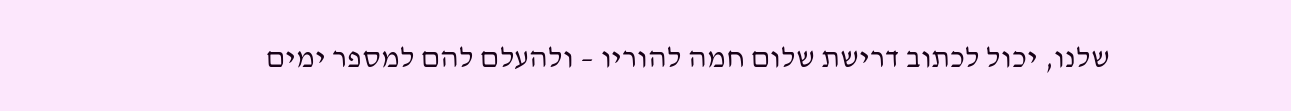שלנו, יכול לכתוב דרישת שלום חמה להוריו – ולהעלם להם למספר ימים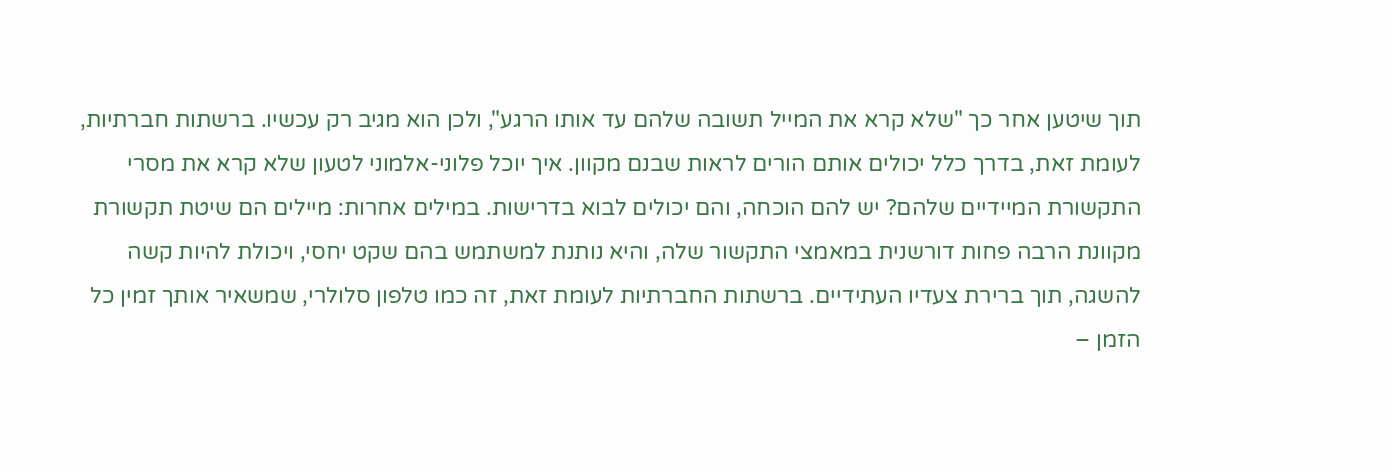תוך שיטען אחר כך "שלא קרא את המייל תשובה שלהם עד אותו הרגע", ולכן הוא מגיב רק עכשיו. ברשתות חברתיות, לעומת זאת, בדרך כלל יכולים אותם הורים לראות שבנם מקוון. איך יוכל פלוני-אלמוני לטעון שלא קרא את מסרי התקשורת המיידיים שלהם? יש להם הוכחה, והם יכולים לבוא בדרישות. במילים אחרות: מיילים הם שיטת תקשורת מקוונת הרבה פחות דורשנית במאמצי התקשור שלה, והיא נותנת למשתמש בהם שקט יחסי, ויכולת להיות קשה להשגה, תוך ברירת צעדיו העתידיים. ברשתות החברתיות לעומת זאת, זה כמו טלפון סלולרי, שמשאיר אותך זמין כל הזמן –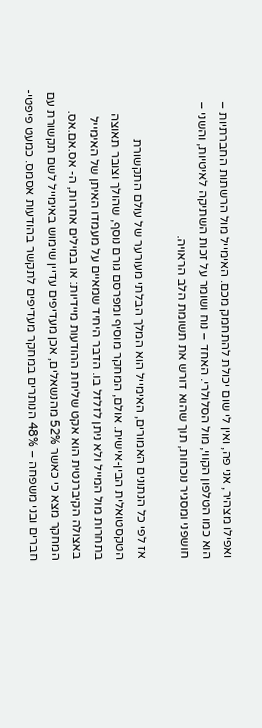ואפילו מצהיר, אני פה, ואין לי שום יכולת להתחמק מכם. האימייל מול הרשתות החברתיות – הוא כמו הטלפון הקווי, מול הסלולרי. האחד – נוח ושומר על זכות השתיקה לאיטיות, והשני – חושפני ומסגיר נוכחות, תוך שהוא דורש את תשומת הלב הראויה.

אז לפי כל הנתונים האמורים, האימייל הוא המלך הבלתי מעורער של עולם התקשורת הטקסטואלית הבין-אישית. אולם, המחקר מוסיף ומפרסם גורם נוסף, שהולך וצובר תאוצה בתחרות מול המייל ולא ניתן לזלזל בו. הדבר היחיד שמאיים על מעמדו האיתן של האימייל באצולה הקיברנטית הוא אקט שליחת ההודעות מיידיות: או במילים אחרות, ה- אס.אם.אס.
המחקר מצא כי כאשר 52% מהנשאלים, אכן מעדיפים עדיין שימוש באימייל לשם תקשורת עם חברים ובני משפחה – 48% הנותרים במחקר מעדיפים לתקשר בהודעות אסמס. כמעט פיפטי-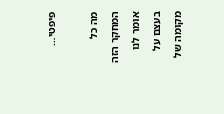פיפטי…

מה כל המחקר הזה אומר לנו בעצם על מקומה של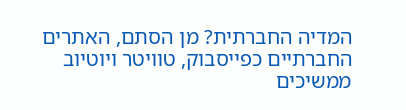המדיה החברתית? מן הסתם, האתרים החברתיים כפייסבוק, טוויטר ויוטיוב ממשיכים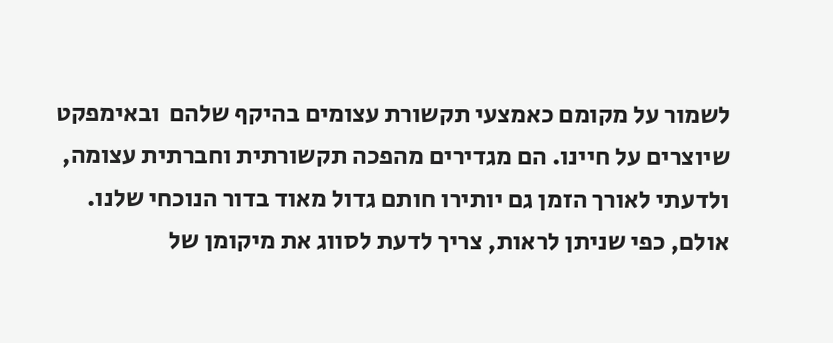לשמור על מקומם כאמצעי תקשורת עצומים בהיקף שלהם  ובאימפקט שיוצרים על חיינו. הם מגדירים מהפכה תקשורתית וחברתית עצומה, ולדעתי לאורך הזמן גם יותירו חותם גדול מאוד בדור הנוכחי שלנו. אולם, כפי שניתן לראות, צריך לדעת לסווג את מיקומן של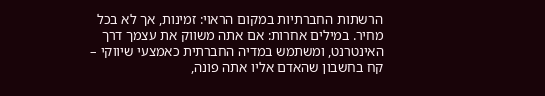הרשתות החברתיות במקום הראוי: זמינות, אך לא בכל מחיר. במילים אחרות: אם אתה משווק את עצמך דרך האינטרנט, ומשתמש במדיה החברתית כאמצעי שיווקי – קח בחשבון שהאדם אליו אתה פונה,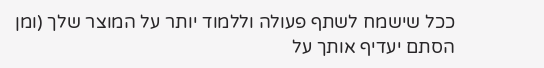ככל שישמח לשתף פעולה וללמוד יותר על המוצר שלך (ומן הסתם יעדיף אותך על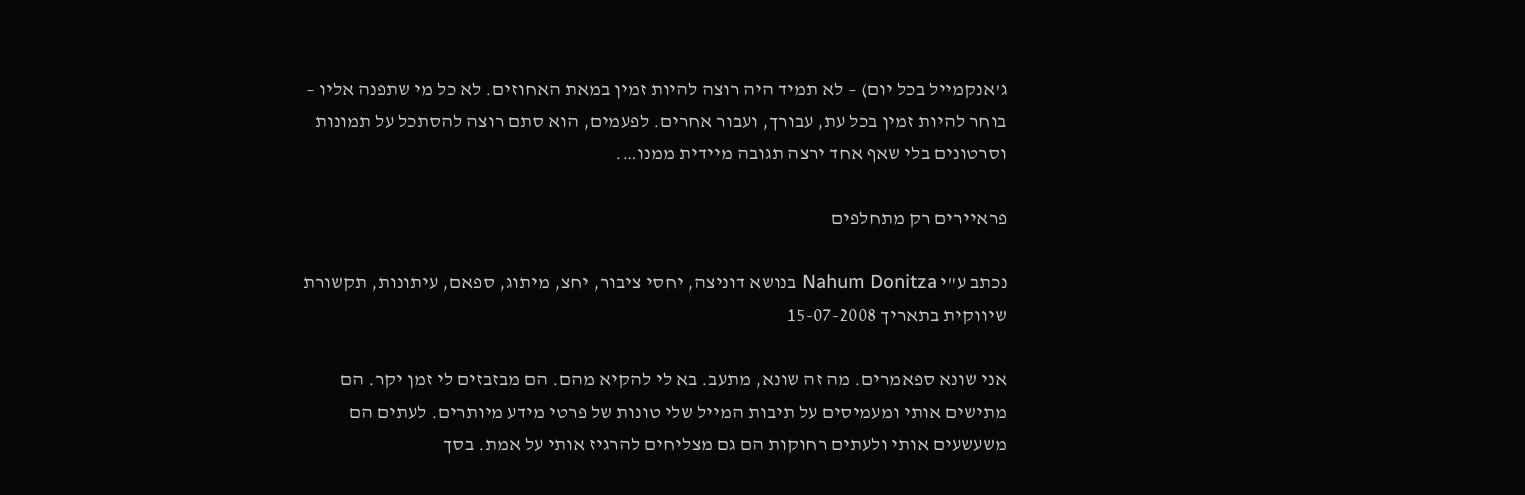ג'אנקמייל בכל יום) – לא תמיד היה רוצה להיות זמין במאת האחוזים. לא כל מי שתפנה אליו – בוחר להיות זמין בכל עת, עבורך, ועבור אחרים. לפעמים, הוא סתם רוצה להסתכל על תמונות וסרטונים בלי שאף אחד ירצה תגובה מיידית ממנו….

פראיירים רק מתחלפים

נכתב ע"י Nahum Donitza בנושא דוניצה, יחסי ציבור, יחצ, מיתוג, ספאם, עיתונות, תקשורת שיווקית בתאריך 15-07-2008

אני שונא ספאמרים. מה זה שונא, מתעב. בא לי להקיא מהם. הם מבזבזים לי זמן יקר. הם מתישים אותי ומעמיסים על תיבות המייל שלי טונות של פרטי מידע מיותרים. לעתים הם משעשעים אותי ולעתים רחוקות הם גם מצליחים להרגיז אותי על אמת. בסך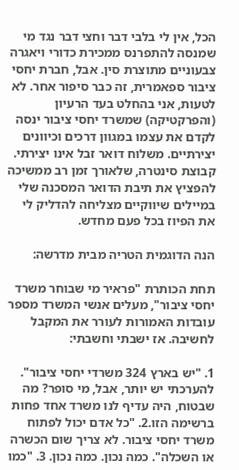הכל, אין לי בלבי דבר וחצי דבר נגד מי שמנסה להתפרנס ממכירת כדורי ויאגרה צבעוניים מתוצרת סין. אבל, חברת יחסי ציבור ספאמרית, זה כבר סיפור אחר. לא לטעות, אני בהחלט בעד הרעיון (והפרקטיקה) שמשרד יחסי ציבור ינסה לקדם את עצמו במגוון דרכים וכיוונים יצירתיים. משלוח דואר זבל אינו יצירתי. קבוצת סינטרה, שלאורך זמן רב ממשיכה להפציץ את תיבת הדואר המסכנה שלי במיילים שיווקיים מצליחה להדליק לי את הפיוז בכל פעם מחדש.

הנה הדוגמית הטריה מבית מדרשה:

תחת הכותרת "פראיר מי שבוחר משרד יחסי ציבור", מעלים אנשי המשרד מספר עובדות האמורות לעורר את המקבל לחשיבה. אז ישבתי וחשבתי:

1. "יש בארץ 324 משרדי יחסי ציבור". להערכתי יש יותר, אבל, מי סופר? מה שבטוח, היה עדיף לנו משרד אחד פחות ברשימה הזו.2. "כל אדם יכול לפתוח משרד יחסי ציבור. לא צריך שום הכשרה או השכלה". כמה נכון. כמה נכון. 3. "כמו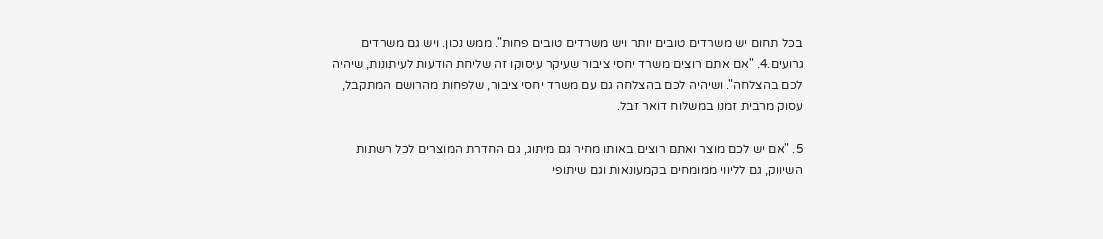בכל תחום יש משרדים טובים יותר ויש משרדים טובים פחות". ממש נכון. ויש גם משרדים גרועים.4. "אם אתם רוצים משרד יחסי ציבור שעיקר עיסוקו זה שליחת הודעות לעיתונות, שיהיה לכם בהצלחה". ושיהיה לכם בהצלחה גם עם משרד יחסי ציבור, שלפחות מהרושם המתקבל, עסוק מרבית זמנו במשלוח דואר זבל.

5. "אם יש לכם מוצר ואתם רוצים באותו מחיר גם מיתוג, גם החדרת המוצרים לכל רשתות השיווק, גם לליווי ממומחים בקמעונאות וגם שיתופי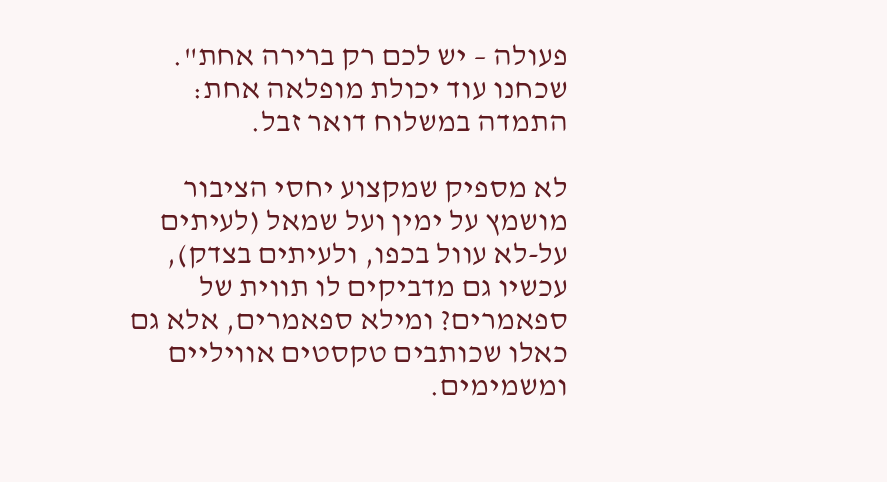פעולה – יש לכם רק ברירה אחת". שכחנו עוד יכולת מופלאה אחת: התמדה במשלוח דואר זבל.

לא מספיק שמקצוע יחסי הציבור מושמץ על ימין ועל שמאל (לעיתים על-לא עוול בכפו, ולעיתים בצדק), עכשיו גם מדביקים לו תווית של ספאמרים? ומילא ספאמרים, אלא גם כאלו שכותבים טקסטים אוויליים ומשמימים.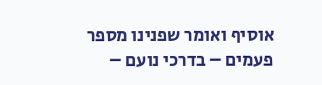אוסיף ואומר שפנינו מספר פעמים – בדרכי נועם –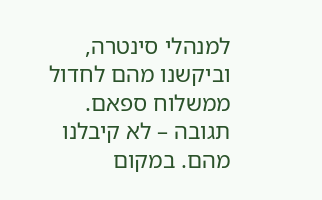למנהלי סינטרה, וביקשנו מהם לחדול ממשלוח ספאם. תגובה – לא קיבלנו מהם. במקום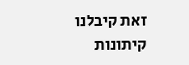זאת קיבלנו קיתונות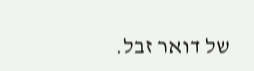של דואר זבל.